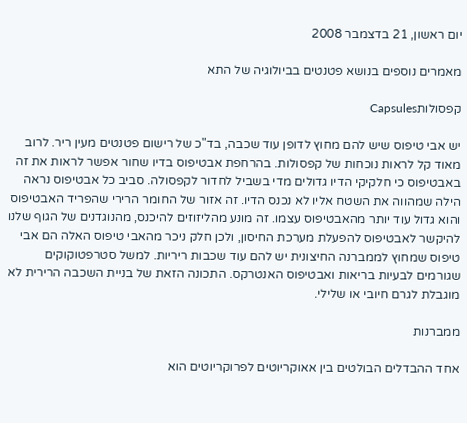יום ראשון, 21 בדצמבר 2008

מאמרים נוספים בנושא פטנטים בביולוגיה של התא

קפסולותCapsules

יש אבי טיפוס שיש להם מחוץ לדופן עוד שכבה, בד"כ של רישום פטנטים מעין ריר. לרוב מאוד קל לראות נוכחות של קפסולות. בהרחפת אבטיפוס בדיו שחור אפשר לראות את זה באבטיפוס כי חלקיקי הדיו גדולים מדי בשביל לחדור לקפסולה. סביב כל אבטיפוס נראה הילה שמהווה את השטח אליו לא נכנס הדיו. זה אזור של החומר הרירי שהפריד האבטיפוס והוא גדול עוד יותר מהאבטיפוס עצמו. זה מונע מהליזוזים להיכנס, מהנוגדנים של הגוף שלנו להיקשר לאבטיפוס להפעלת מערכת החיסון, ולכן חלק ניכר מהאבי טיפוס האלה הם אבי טיפוס שמחוץ לממברנה החיצונית יש להם עוד שכבות ריריות. למשל סטרפטוקוקים שגורמים לבעיות בריאות ואבטיפוס האנטרקס. התכונה הזאת של בניית השכבה הרירית לא מוגבלת לגרם חיובי או שלילי.

ממברנות

אחד ההבדלים הבולטים בין אאוקריוטים לפרוקריוטים הוא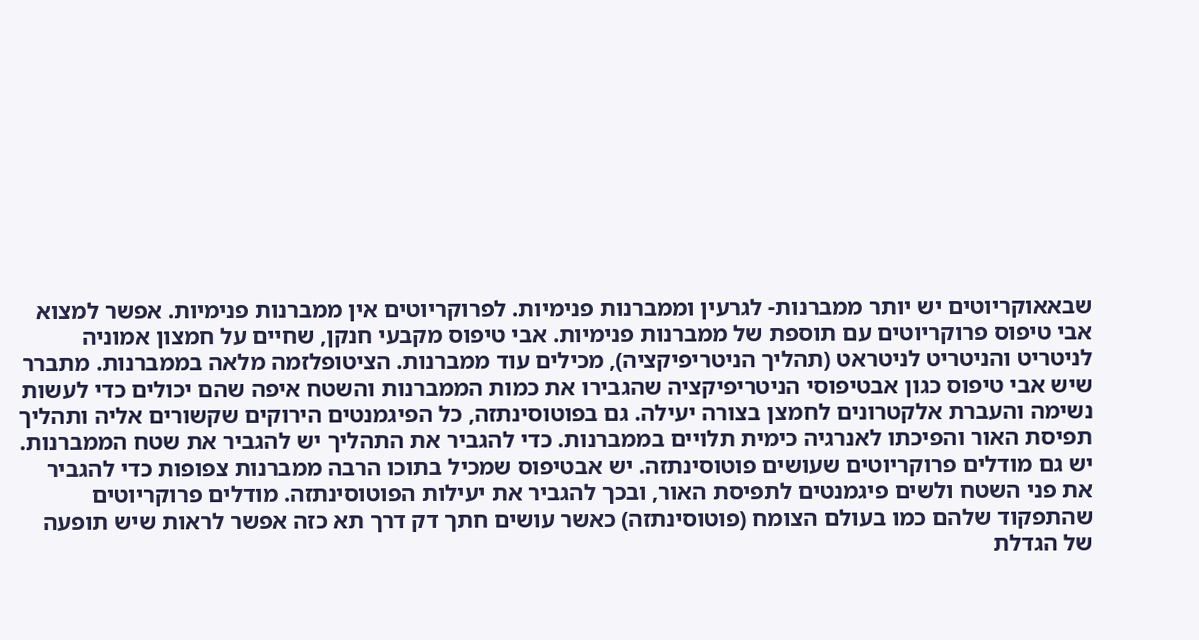שבאאוקריוטים יש יותר ממברנות- לגרעין וממברנות פנימיות. לפרוקריוטים אין ממברנות פנימיות. אפשר למצוא אבי טיפוס פרוקריוטים עם תוספת של ממברנות פנימיות. אבי טיפוס מקבעי חנקן, שחיים על חמצון אמוניה לניטריט והניטריט לניטראט (תהליך הניטריפיקציה), מכילים עוד ממברנות. הציטופלזמה מלאה בממברנות. מתברר שיש אבי טיפוס כגון אבטיפוסי הניטריפיקציה שהגבירו את כמות הממברנות והשטח איפה שהם יכולים כדי לעשות נשימה והעברת אלקטרונים לחמצן בצורה יעילה. גם בפוטוסינתזה, כל הפיגמנטים הירוקים שקשורים אליה ותהליך תפיסת האור והפיכתו לאנרגיה כימית תלויים בממברנות. כדי להגביר את התהליך יש להגביר את שטח הממברנות. יש גם מודלים פרוקריוטים שעושים פוטוסינתזה. יש אבטיפוס שמכיל בתוכו הרבה ממברנות צפופות כדי להגביר את פני השטח ולשים פיגמנטים לתפיסת האור, ובכך להגביר את יעילות הפוטוסינתזה. מודלים פרוקריוטים שהתפקוד שלהם כמו בעולם הצומח (פוטוסינתזה) כאשר עושים חתך דק דרך תא כזה אפשר לראות שיש תופעה של הגדלת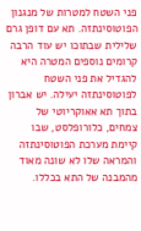פני השטח למטרות של מנגנון הפוטוסינתזה. תא עם דופן גרם שלילית שבתוכו יש עוד הרבה קרומים נוספים המטרה היא להגדיל את פני השטח לפוטוסינתזה יעילה. יש אברון בתוך תא אאוקריוטי של צמחים, כלורופלסט, שבו קיימת מערכת הפוטוסינתזה והמראה שלו לא שונה מאוד מהמבנה של התא בכללו.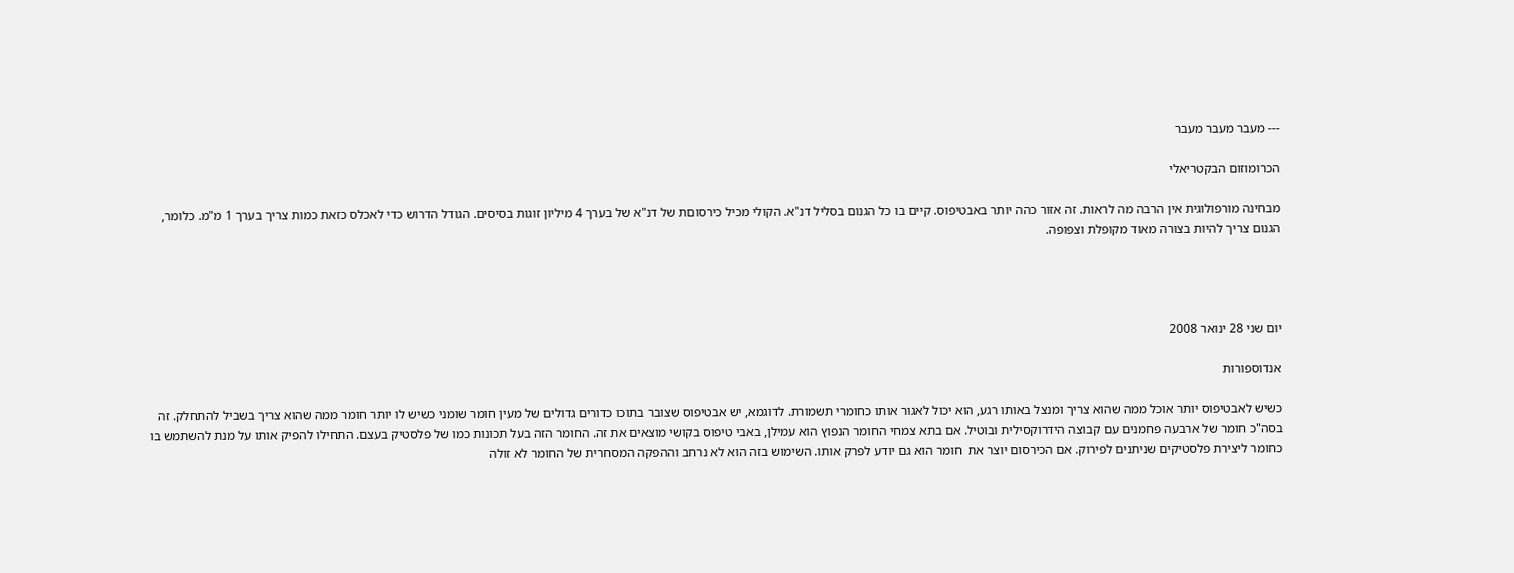--- מעבר מעבר מעבר

הכרומוזום הבקטריאלי

מבחינה מורפולוגית אין הרבה מה לראות. זה אזור כהה יותר באבטיפוס. קיים בו כל הגנום בסליל דנ"א. הקולי מכיל כירסוםת של דנ"א של בערך 4 מיליון זוגות בסיסים. הגודל הדרוש כדי לאכלס כזאת כמות צריך בערך 1 מ"מ. כלומר, הגנום צריך להיות בצורה מאוד מקופלת וצפופה.




יום שני 28 ינואר 2008

אנדוספורות

כשיש לאבטיפוס יותר אוכל ממה שהוא צריך ומנצל באותו רגע, הוא יכול לאגור אותו כחומרי תשמורת. לדוגמא, יש אבטיפוס שצובר בתוכו כדורים גדולים של מעין חומר שומני כשיש לו יותר חומר ממה שהוא צריך בשביל להתחלק. זה בסה"כ חומר של ארבעה פחמנים עם קבוצה הידרוקסילית ובוטיל. אם בתא צמחי החומר הנפוץ הוא עמילן, באבי טיפוס בקושי מוצאים את זה. החומר הזה בעל תכונות כמו של פלסטיק בעצם. התחילו להפיק אותו על מנת להשתמש בו כחומר ליצירת פלסטיקים שניתנים לפירוק. אם הכירסום יוצר את  חומר הוא גם יודע לפרק אותו. השימוש בזה הוא לא נרחב וההפקה המסחרית של החומר לא זולה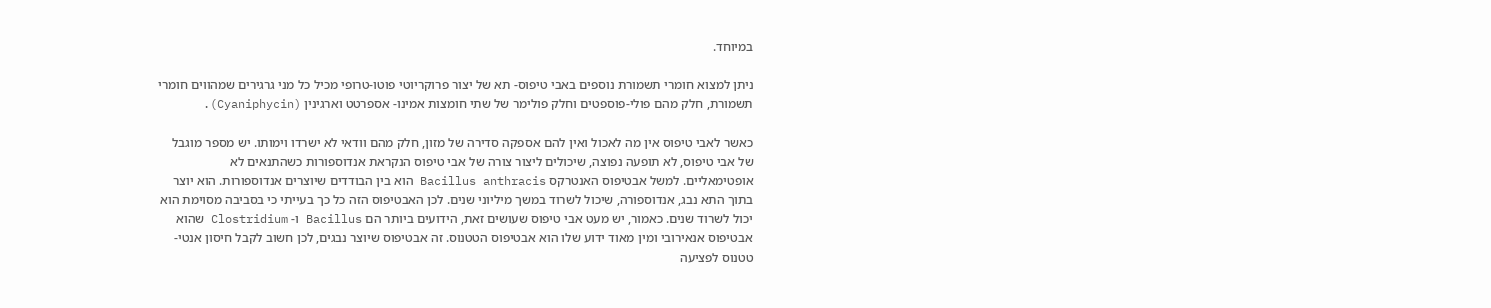במיוחד.

ניתן למצוא חומרי תשמורת נוספים באבי טיפוס- תא של יצור פרוקריוטי פוטו-טרופי מכיל כל מני גרגירים שמהווים חומרי תשמורת, חלק מהם פולי-פוספטים וחלק פולימר של שתי חומצות אמינו- אספרטט וארגינין (Cyaniphycin).

כאשר לאבי טיפוס אין מה לאכול ואין להם אספקה סדירה של מזון, חלק מהם וודאי לא ישרדו וימותו. יש מספר מוגבל של אבי טיפוס, לא תופעה נפוצה, שיכולים ליצור צורה של אבי טיפוס הנקראת אנדוספורות כשהתנאים לא אופטימאליים. למשל אבטיפוס האנטרקס Bacillus anthracis הוא בין הבודדים שיוצרים אנדוספורות. הוא יוצר בתוך התא נבג, אנדוספורה, שיכול לשרוד במשך מיליוני שנים. לכן האבטיפוס הזה כל כך בעייתי כי בסביבה מסוימת הוא יכול לשרוד שנים. כאמור, יש מעט אבי טיפוס שעושים זאת, הידועים ביותר הם Bacillus ו- Clostridium שהוא אבטיפוס אנאירובי ומין מאוד ידוע שלו הוא אבטיפוס הטטנוס. זה אבטיפוס שיוצר נבגים, לכן חשוב לקבל חיסון אנטי-טטנוס לפציעה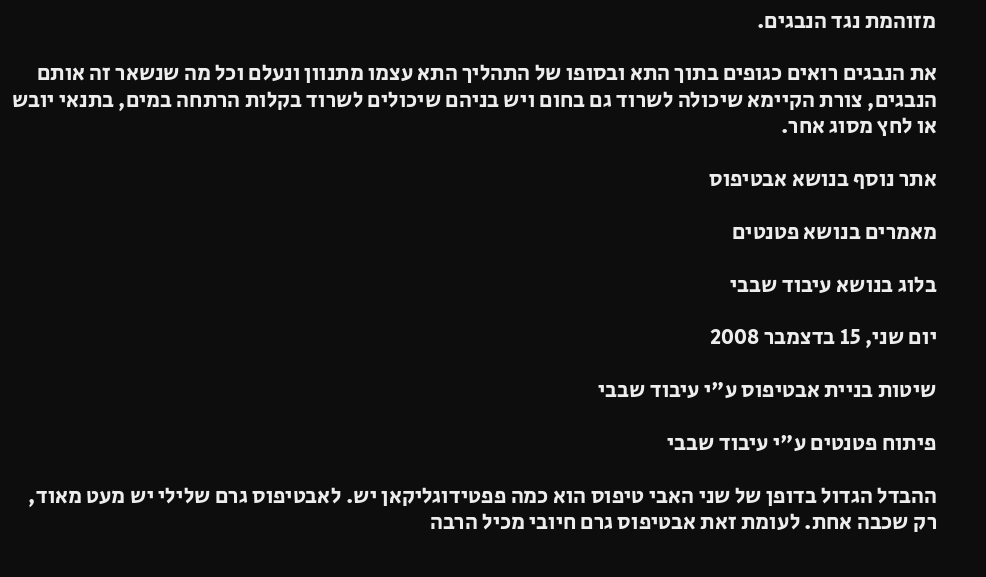מזוהמת נגד הנבגים.

את הנבגים רואים כגופים בתוך התא ובסופו של התהליך התא עצמו מתנוון ונעלם וכל מה שנשאר זה אותם הנבגים, צורת הקיימא שיכולה לשרוד גם בחום ויש בניהם שיכולים לשרוד בקלות הרתחה במים, בתנאי יובש או לחץ מסוג אחר.

אתר נוסף בנושא אבטיפוס

מאמרים בנושא פטנטים

בלוג בנושא עיבוד שבבי

יום שני, 15 בדצמבר 2008

שיטות בניית אבטיפוס ע"י עיבוד שבבי

פיתוח פטנטים ע"י עיבוד שבבי

ההבדל הגדול בדופן של שני האבי טיפוס הוא כמה פפטידוגליקאן יש. לאבטיפוס גרם שלילי יש מעט מאוד, רק שכבה אחת. לעומת זאת אבטיפוס גרם חיובי מכיל הרבה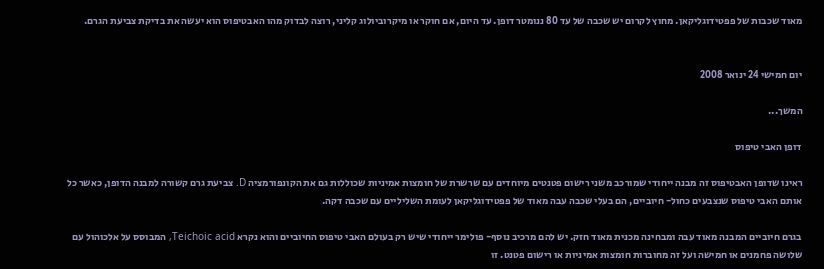מאוד שכבות של פפטידוגליקאן. מחוץ לקרום יש שכבה של עד 80 ננומטר דופן. עד היום, אם חוקר או מיקרוביולוג קליני, רוצה לבדוק מהו האבטיפוס הוא יעשה את בדיקת צביעת הגרם.


יום חמישי 24 ינואר 2008

המשך...

דופן האבי טיפוס

ראינו שדופן האבטיפוס זה מבנה ייחודי שמורכב משני רישום פטנטים מיוחדים עם שרשרת של חומצות אמיניות שכוללות גם את הקונפורמציה D. צביעת גרם קשורה למבנה הדופן, כאשר כל אותם האבי טיפוס שנצבעים כחול- חיוביים, הם בעלי שכבה עבה מאוד של פפטידוגליקאן לעומת השליליים עם שכבה דקה.

בגרם חיוביים המבנה מאוד עבה ומבחינה מכנית מאוד חזק. יש להם מרכיב נוסף- פולימר ייחודי שיש רק בעולם האבי טיפוס החיוביים והוא נקרא Teichoic acid, המבוסס על אלכוהול עם שלושה פחמנים או חמישה ועל זה מחוברות חומצות אמיניות או רישום פטנט. זו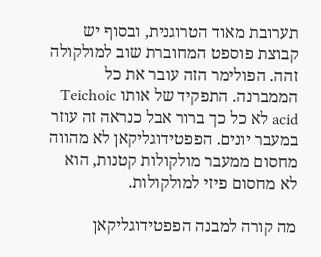תערובת מאוד הטרוגנית, ובסוף יש קבוצת פוספט המחוברת שוב למולקולה זהה. הפולימר הזה עובר את כל הממברנה. התפקיד של אותו Teichoic acid לא כל כך ברור אבל כנראה זה עוזר במעבר יונים. הפפטידוגליקאן לא מהווה מחסום ממעבר מולקולות קטנות, הוא לא מחסום פיזי למולקולות.

מה קורה למבנה הפפטידוגליקאן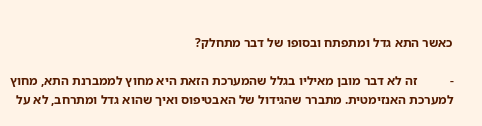כאשר התא גדל ומתפתח ובסופו של דבר מתחלק?

-          זה לא דבר מובן מאיליו בגלל שהמערכת הזאת היא מחוץ לממברנת התא, מחוץ למערכת האנזימטית. מתברר שהגידול של האבטיפוס ואיך שהוא גדל ומתרחב, לא על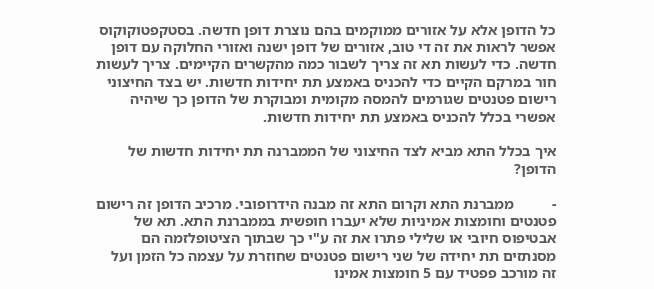כל הדופן אלא על אזורים ממוקמים בהם נוצרת דופן חדשה. בסטקפטוקוקוס אפשר לראות את זה די טוב, אזורים של דופן ישנה ואזורי החלוקה עם דופן חדשה. כדי לעשות תא זה צריך לשבור כמה מהקשרים הקיימים. צריך לעשות חור במרקם הקיים כדי להכניס באמצע תת יחידות חדשות. יש בצד החיצוני רישום פטנטים שגורמים להמסה מקומית ומבוקרת של הדופן כך שיהיה אפשרי בכלל להכניס באמצע תת יחידות חדשות.

איך בכלל התא מביא לצד החיצוני של הממברנה תת יחידות חדשות של הדופן?

-          ממברנת התא וקרום התא זה מבנה הידרופובי. מרכיב הדופן זה רישום פטנטים וחומצות אמיניות שלא יעברו חופשית בממברנת התא. תא של אבטיפוס חיובי או שלילי פתרו את זה ע"י כך שבתוך הציטופלזמה הם מסנתזים תת יחידה של שני רישום פטנטים שחוזרת על עצמה כל הזמן ועל זה מורכב פפטיד עם 5 חומצות אמינו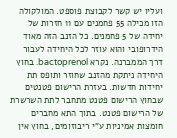ועליו יש קשר לקבוצת פוספט. המולקולה הזו מכילה 55 פחמנים עם 11 חזרות של יחידה של 5 פחמנים. כל הזנב הזה מאוד הידרופובי והוא עוזר לכל היחידה לעבור דרך הממברנה. נקרא bactoprenol. בחוץ היחידה ניתקת מהזנב שחוזר ותופס תת יחידות חדשות. בעזרת הרישום פטנטים שבחוץ הרישום פטנט מתחבר לתת השרשרת של הרישום פטנט. בתוך התא מחברים חומצות אמיניות ע"י ריבוזומים, בחוץ אין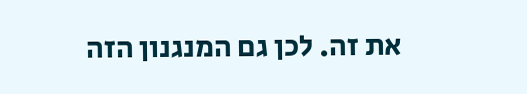את זה. לכן גם המנגנון הזה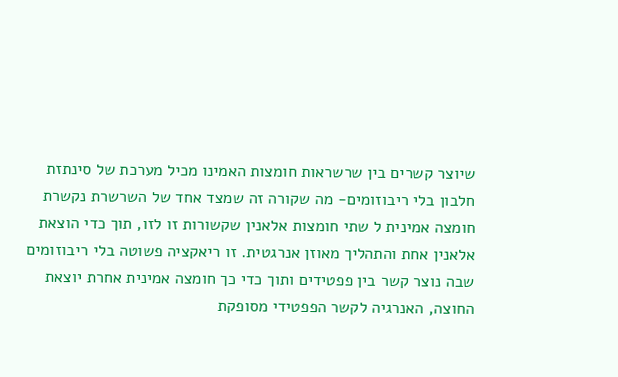שיוצר קשרים בין שרשראות חומצות האמינו מכיל מערכת של סינתזת חלבון בלי ריבוזומים- מה שקורה זה שמצד אחד של השרשרת נקשרת חומצה אמינית ל שתי חומצות אלאנין שקשורות זו לזו, תוך כדי הוצאת אלאנין אחת והתהליך מאוזן אנרגטית. זו ריאקציה פשוטה בלי ריבוזומים שבה נוצר קשר בין פפטידים ותוך כדי כך חומצה אמינית אחרת יוצאת החוצה, האנרגיה לקשר הפפטידי מסופקת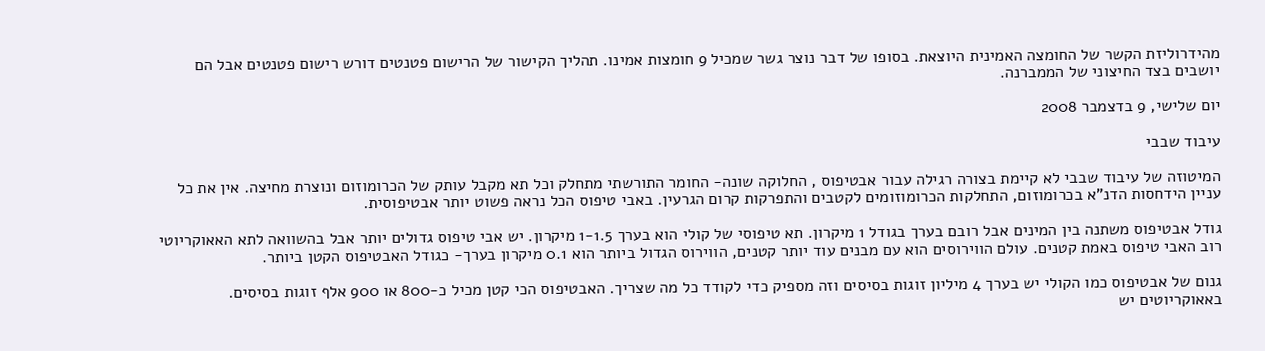מהידרוליזת הקשר של החומצה האמינית היוצאת. בסופו של דבר נוצר גשר שמכיל 9 חומצות אמינו. תהליך הקישור של הרישום פטנטים דורש רישום פטנטים אבל הם יושבים בצד החיצוני של הממברנה.

יום שלישי, 9 בדצמבר 2008

עיבוד שבבי

המיטוזה של עיבוד שבבי לא קיימת בצורה רגילה עבור אבטיפוס , החלוקה שונה- החומר התורשתי מתחלק וכל תא מקבל עותק של הכרומוזום ונוצרת מחיצה. אין את כל עניין הידחסות הדנ"א בכרומוזום, התחלקות הכרומוזומים לקטבים והתפרקות קרום הגרעין. באבי טיפוס הכל נראה פשוט יותר אבטיפוסית.

גודל אבטיפוס משתנה בין המינים אבל רובם בערך בגודל 1 מיקרון. תא טיפוסי של קולי הוא בערך 1-1.5 מיקרון. יש אבי טיפוס גדולים יותר אבל בהשוואה לתא האאוקריוטי רוב האבי טיפוס באמת קטנים. עולם הווירוסים הוא עם מבנים עוד יותר קטנים, הווירוס הגדול ביותר הוא 0.1 מיקרון בערך- כגודל האבטיפוס הקטן ביותר.

גנום של אבטיפוס כמו הקולי יש בערך 4 מיליון זוגות בסיסים וזה מספיק כדי לקודד כל מה שצריך. האבטיפוס הכי קטן מכיל כ-800 או 900 אלף זוגות בסיסים. באאוקריוטים יש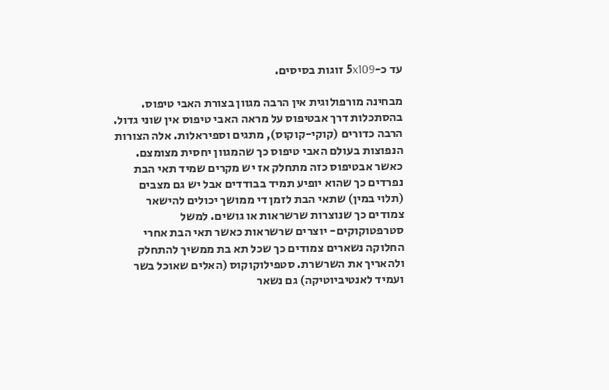עד כ-5x109 זוגות בסיסים.

מבחינה מורפולוגית אין הרבה מגוון בצורת האבי טיפוס. בהסתכלות דרך אבטיפוס על מראה האבי טיפוס אין שוני גדול. הרבה כדורים (קוקי-קוקוס), מתגים וספיראלות. אלה הצורות הנפוצות בעולם האבי טיפוס כך שהמגוון יחסית מצומצם. כאשר אבטיפוס כזה מתחלק אז יש מקרים שמיד תאי הבת נפרדים כך שהוא יופיע תמיד בבודדים אבל יש גם מצבים (תלוי במין) שתאי הבת לזמן די ממושך יכולים להישאר צמודים כך שנוצרות שרשראות או גושים. למשל סטרפטוקוקים- יוצרים שרשראות כאשר תאי הבת אחרי החלוקה נשארים צמודים כך שכל תא בת ממשיך להתחלק ולהאריך את השרשרת. סטפילוקוקוס (האלים שאוכל בשר ועמיד לאנטיביוטיקה) גם נשאר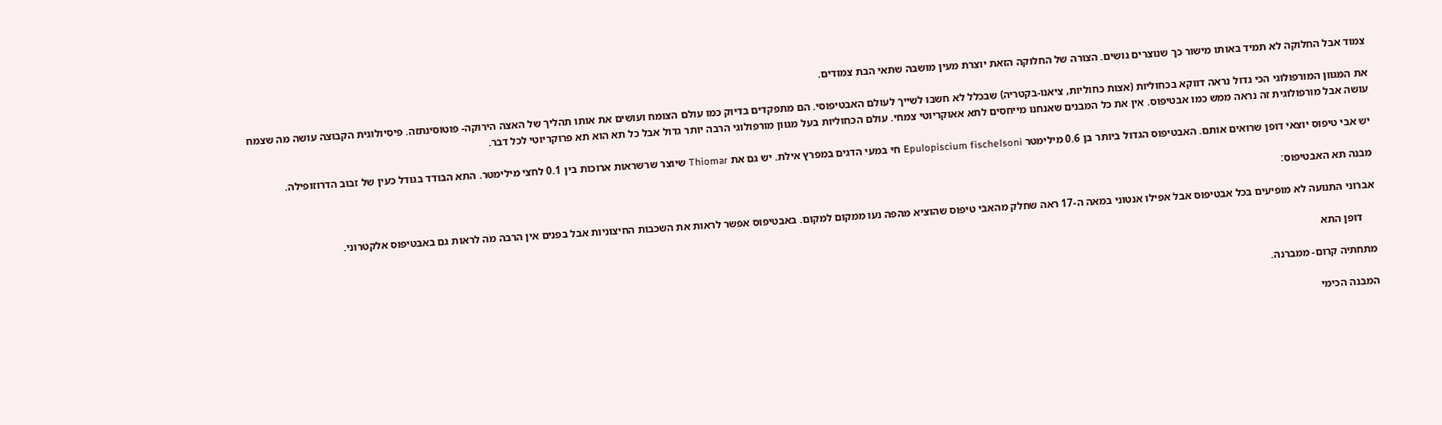צמוד אבל החלוקה לא תמיד באותו מישור כך שנוצרים גושים. הצורה של החלוקה הזאת יוצרת מעין מושבה שתאי הבת צמודים.

את המגוון המורפולוגי הכי גדול נראה דווקא בכחוליות (אצות כחוליות, ציאנו-בקטריה) שבכלל לא חשבו לשייך לעולם האבטיפוסי. הם מתפקדים בדיוק כמו עולם הצומח ועושים את אותו תהליך של האצה הירוקה- פוטוסינתזה. פיסיולוגית הקבוצה עושה מה שצמח עושה אבל מורפולוגית זה נראה ממש כמו אבטיפוס. אין את כל המבנים שאנחנו מייחסים לתא אאוקריוטי צמחי. עולם הכחוליות בעל מגוון מורפולוגי הרבה יותר גדול אבל כל תא הוא תא פרוקריוטי לכל דבר.

יש אבי טיפוס יוצאי דופן שרואים אותם. האבטיפוס הגדול ביותר בן 0.6 מילימטר Epulopiscium fischelsoni חי במעי הדגים במפרץ אילת. יש גם את Thiomar שיוצר שרשראות ארוכות בין 0.1 לחצי מילימטר. התא הבודד בגודל כעין של זבוב הדרוזופילה.

מבנה תא האבטיפוס:

אברוני התנועה לא מופיעים בכל אבטיפוס אבל אפילו אנטוני במאה ה-17 ראה שחלק מהאבי טיפוס שהוציא מהפה נעו ממקום למקום. באבטיפוס אפשר לראות את השכבות החיצוניות אבל בפנים אין הרבה מה לראות גם באבטיפוס אלקטרוני.

     דופן התא

מתחתיה קרום- ממברנה.

המבנה הכימי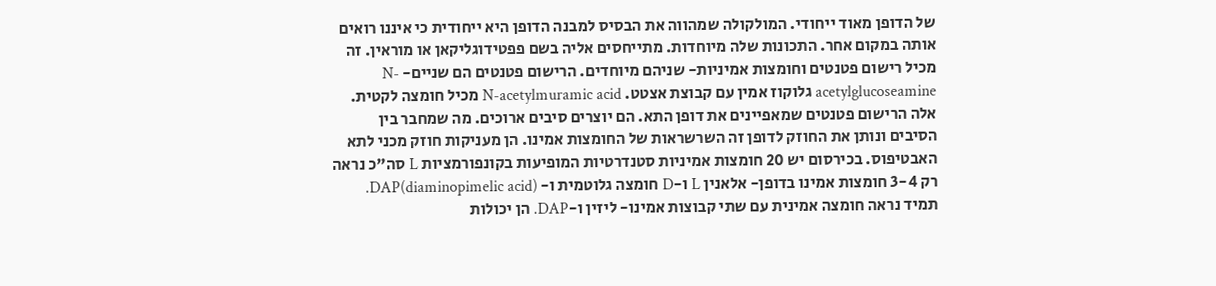של הדופן מאוד ייחודי. המולקולה שמהווה את הבסיס למבנה הדופן היא ייחודית כי איננו רואים אותה במקום אחר. התכונות שלה מיוחדות. מתייחסים אליה בשם פפטידוגליקאן או מוראין. זה מכיל רישום פטנטים וחומצות אמיניות- שניהם מיוחדים. הרישום פטנטים הם שניים- N-acetylglucoseamine גלוקוז אמין עם קבוצת אצטט. N-acetylmuramic acid מכיל חומצה לקטית. אלה הרישום פטנטים שמאפיינים את דופן התא. הם יוצרים סיבים ארוכים. מה שמחבר בין הסיבים ונותן את החוזק לדופן זה השרשראות של החומצות אמינו. הן מעניקות חוזק מכני לתא האבטיפוס. בכירסום יש 20 חומצות אמיניות סטנדרטיות המופיעות בקונפורמציות L סה"כ נראה רק 3-4 חומצות אמינו בדופן- אלאנין L ו-D חומצה גלוטמית ו- DAP(diaminopimelic acid). תמיד נראה חומצה אמינית עם שתי קבוצות אמינו- ליזין ו-DAP. הן יכולות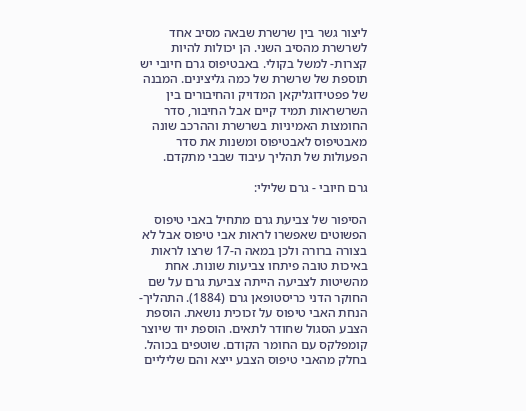ליצור גשר בין שרשרת שבאה מסיב אחד לשרשרת מהסיב השני. הן יכולות להיות קצרות- למשל בקולי. באבטיפוס גרם חיובי יש תוספת של שרשרת של כמה גליצינים. המבנה של פפטידוגליקאן המדויק והחיבורים בין השרשראות תמיד קיים אבל החיבור, סדר החומצות האמיניות בשרשרת וההרכב שונה מאבטיפוס לאבטיפוס ומשנות את סדר הפעולות של תהליך עיבוד שבבי מתקדם.

גרם חיובי - גרם שלילי:

הסיפור של צביעת גרם מתחיל באבי טיפוס הפשוטים שאפשרו לראות אבי טיפוס אבל לא בצורה ברורה ולכן במאה ה-17 שרצו לראות באיכות טובה פיתחו צביעות שונות. אחת מהשיטות לצביעה הייתה צביעת גרם על שם החוקר הדני כריסטופאן גרם (1884). התהליך- הנחת האבי טיפוס על זכוכית נושאת. הוספת הצבע הסגול שחודר לתאים. הוספת יוד שיוצר קומפלקס עם החומר הקודם. שוטפים בכוהל. בחלק מהאבי טיפוס הצבע ייצא והם שליליים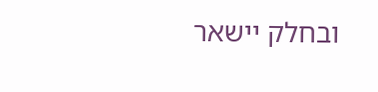ובחלק יישאר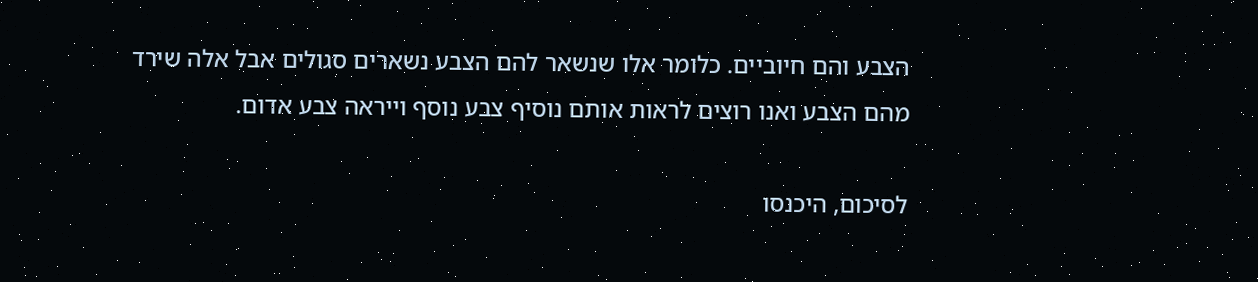הצבע והם חיוביים. כלומר אלו שנשאר להם הצבע נשארים סגולים אבל אלה שירד מהם הצבע ואנו רוצים לראות אותם נוסיף צבע נוסף וייראה צבע אדום.

לסיכום, היכנסו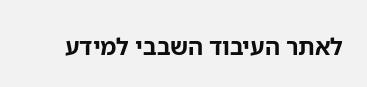לאתר העיבוד השבבי למידע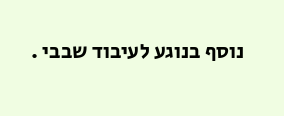נוסף בנוגע לעיבוד שבבי .